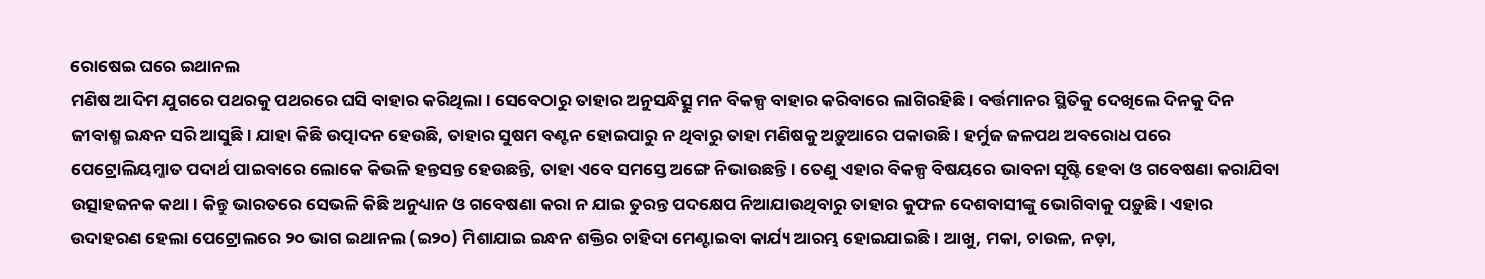ରୋଷେଇ ଘରେ ଇଥାନଲ
ମଣିଷ ଆଦିମ ଯୁଗରେ ପଥରକୁ ପଥରରେ ଘସି ବାହାର କରିଥିଲା। ସେବେଠାରୁ ତାହାର ଅନୁସନ୍ଧିତ୍ସୁ ମନ ବିକଳ୍ପ ବାହାର କରିବାରେ ଲାଗିରହିଛି। ବର୍ତ୍ତମାନର ସ୍ଥିତିକୁ ଦେଖିଲେ ଦିନକୁ ଦିନ ଜୀବାଶ୍ମ ଇନ୍ଧନ ସରି ଆସୁଛି। ଯାହା କିଛି ଉତ୍ପାଦନ ହେଉଛି, ତାହାର ସୁଷମ ବଣ୍ଟନ ହୋଇପାରୁ ନ ଥିବାରୁ ତାହା ମଣିଷକୁ ଅଡ଼ୁଆରେ ପକାଉଛି। ହର୍ମୁଜ ଜଳପଥ ଅବରୋଧ ପରେ ପେଟ୍ରୋଲିୟମ୍ଜାତ ପଦାର୍ଥ ପାଇବାରେ ଲୋକେ କିଭଳି ହନ୍ତସନ୍ତ ହେଉଛନ୍ତି, ତାହା ଏବେ ସମସ୍ତେ ଅଙ୍ଗେ ନିଭାଉଛନ୍ତି। ତେଣୁ ଏହାର ବିକଳ୍ପ ବିଷୟରେ ଭାବନା ସୃଷ୍ଟି ହେବା ଓ ଗବେଷଣା କରାଯିବା ଉତ୍ସାହଜନକ କଥା। କିନ୍ତୁ ଭାରତରେ ସେଭଳି କିଛି ଅନୁଧ୍ୟାନ ଓ ଗବେଷଣା କରା ନ ଯାଇ ତୁରନ୍ତ ପଦକ୍ଷେପ ନିଆଯାଉଥିବାରୁ ତାହାର କୁଫଳ ଦେଶବାସୀଙ୍କୁ ଭୋଗିବାକୁ ପଡ଼ୁଛି। ଏହାର ଉଦାହରଣ ହେଲା ପେଟ୍ରୋଲରେ ୨୦ ଭାଗ ଇଥାନଲ (ଇ୨୦) ମିଶାଯାଇ ଇନ୍ଧନ ଶକ୍ତିର ଚାହିଦା ମେଣ୍ଟାଇବା କାର୍ଯ୍ୟ ଆରମ୍ଭ ହୋଇଯାଇଛି। ଆଖୁ, ମକା, ଚାଉଳ, ନଡ଼ା,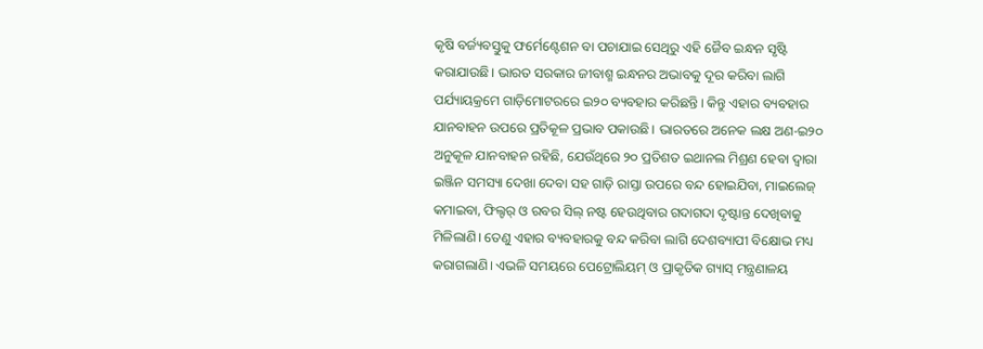କୃଷି ବର୍ଜ୍ୟବସ୍ତୁକୁ ଫର୍ମେଣ୍ଟେଶନ ବା ପଚାଯାଇ ସେଥିରୁ ଏହି ଜୈବ ଇନ୍ଧନ ସୃଷ୍ଟି କରାଯାଉଛି। ଭାରତ ସରକାର ଜୀବାଶ୍ମ ଇନ୍ଧନର ଅଭାବକୁ ଦୂର କରିବା ଲାଗି ପର୍ଯ୍ୟାୟକ୍ରମେ ଗାଡ଼ିମୋଟରରେ ଇ୨୦ ବ୍ୟବହାର କରିଛନ୍ତି। କିନ୍ତୁ ଏହାର ବ୍ୟବହାର ଯାନବାହନ ଉପରେ ପ୍ରତିକୂଳ ପ୍ରଭାବ ପକାଉଛି। ଭାରତରେ ଅନେକ ଲକ୍ଷ ଅଣ-ଇ୨୦ ଅନୁକୂଳ ଯାନବାହନ ରହିଛି, ଯେଉଁଥିରେ ୨୦ ପ୍ରତିଶତ ଇଥାନଲ ମିଶ୍ରଣ ହେବା ଦ୍ୱାରା ଇଞ୍ଜିନ ସମସ୍ୟା ଦେଖା ଦେବା ସହ ଗାଡ଼ି ରାସ୍ତା ଉପରେ ବନ୍ଦ ହୋଇଯିବା, ମାଇଲେଜ୍ କମାଇବା, ଫିଲ୍ଟର୍ ଓ ରବର ସିଲ୍ ନଷ୍ଟ ହେଉଥିବାର ଗଦାଗଦା ଦୃଷ୍ଟାନ୍ତ ଦେଖିବାକୁ ମିଳିଲାଣି। ତେଣୁ ଏହାର ବ୍ୟବହାରକୁ ବନ୍ଦ କରିବା ଲାଗି ଦେଶବ୍ୟାପୀ ବିକ୍ଷୋଭ ମଧ୍ୟ କରାଗଲାଣି। ଏଭଳି ସମୟରେ ପେଟ୍ରୋଲିୟମ୍ ଓ ପ୍ରାକୃତିକ ଗ୍ୟାସ୍ ମନ୍ତ୍ରଣାଳୟ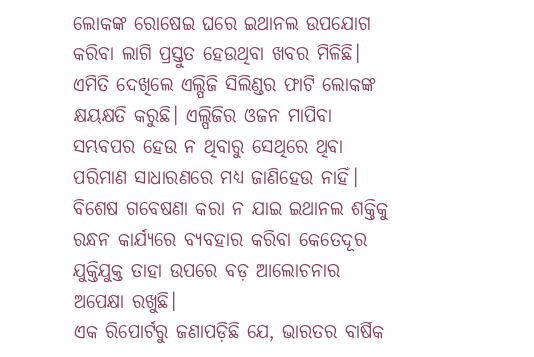ଲୋକଙ୍କ ରୋଷେଇ ଘରେ ଇଥାନଲ ଉପଯୋଗ କରିବା ଲାଗି ପ୍ରସ୍ତୁତ ହେଉଥିବା ଖବର ମିଳିଛି। ଏମିତି ଦେଖିଲେ ଏଲ୍ପିଜି ସିଲିଣ୍ଡର ଫାଟି ଲୋକଙ୍କ କ୍ଷୟକ୍ଷତି କରୁଛି। ଏଲ୍ପିଜିର ଓଜନ ମାପିବା ସମ୍ଭବପର ହେଉ ନ ଥିବାରୁ ସେଥିରେ ଥିବା ପରିମାଣ ସାଧାରଣରେ ମଧ୍ୟ ଜାଣିହେଉ ନାହିଁ। ବିଶେଷ ଗବେଷଣା କରା ନ ଯାଇ ଇଥାନଲ ଶକ୍ତିକୁ ରନ୍ଧନ କାର୍ଯ୍ୟରେ ବ୍ୟବହାର କରିବା କେତେଦୂର ଯୁକ୍ତିଯୁକ୍ତ ତାହା ଉପରେ ବଡ଼ ଆଲୋଚନାର ଅପେକ୍ଷା ରଖୁଛି।
ଏକ ରିପୋର୍ଟରୁ ଜଣାପଡ଼ିଛି ଯେ, ଭାରତର ବାର୍ଷିକ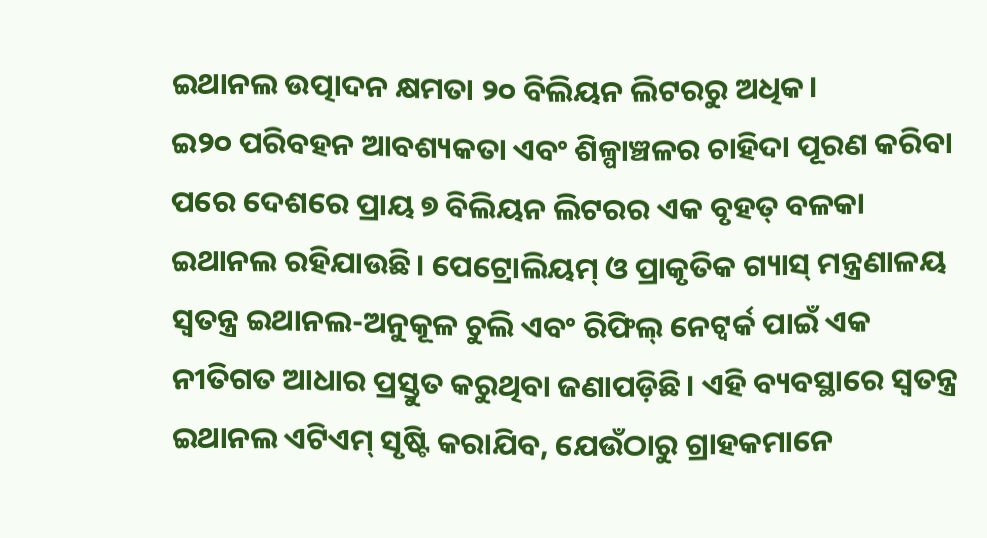ଇଥାନଲ ଉତ୍ପାଦନ କ୍ଷମତା ୨୦ ବିଲିୟନ ଲିଟରରୁ ଅଧିକ।
ଇ୨୦ ପରିବହନ ଆବଶ୍ୟକତା ଏବଂ ଶିଳ୍ପାଞ୍ଚଳର ଚାହିଦା ପୂରଣ କରିବା ପରେ ଦେଶରେ ପ୍ରାୟ ୭ ବିଲିୟନ ଲିଟରର ଏକ ବୃହତ୍ ବଳକା ଇଥାନଲ ରହିଯାଉଛି। ପେଟ୍ରୋଲିୟମ୍ ଓ ପ୍ରାକୃତିକ ଗ୍ୟାସ୍ ମନ୍ତ୍ରଣାଳୟ ସ୍ବତନ୍ତ୍ର ଇଥାନଲ-ଅନୁକୂଳ ଚୁଲି ଏବଂ ରିଫିଲ୍ ନେଟ୍ୱର୍କ ପାଇଁ ଏକ ନୀତିଗତ ଆଧାର ପ୍ରସ୍ତୁତ କରୁଥିବା ଜଣାପଡ଼ିଛି। ଏହି ବ୍ୟବସ୍ଥାରେ ସ୍ବତନ୍ତ୍ର ଇଥାନଲ ଏଟିଏମ୍ ସୃଷ୍ଟି କରାଯିବ, ଯେଉଁଠାରୁ ଗ୍ରାହକମାନେ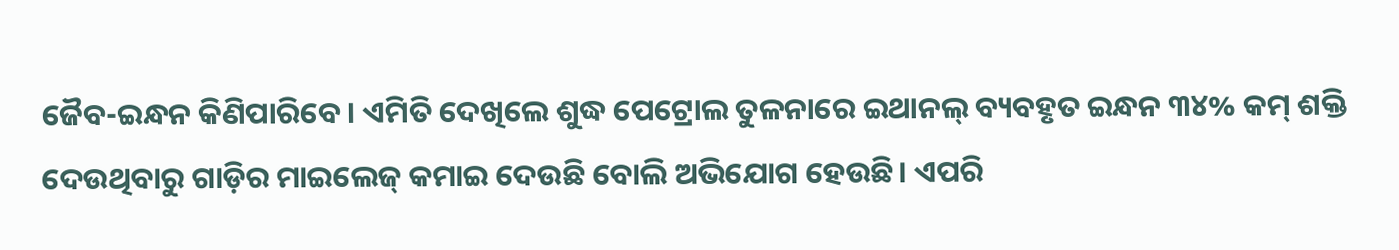ଜୈବ-ଇନ୍ଧନ କିଣିପାରିବେ। ଏମିତି ଦେଖିଲେ ଶୁଦ୍ଧ ପେଟ୍ରୋଲ ତୁଳନାରେ ଇଥାନଲ୍ ବ୍ୟବହୃତ ଇନ୍ଧନ ୩୪% କମ୍ ଶକ୍ତି ଦେଉଥିବାରୁ ଗାଡ଼ିର ମାଇଲେଜ୍ କମାଇ ଦେଉଛି ବୋଲି ଅଭିଯୋଗ ହେଉଛି। ଏପରି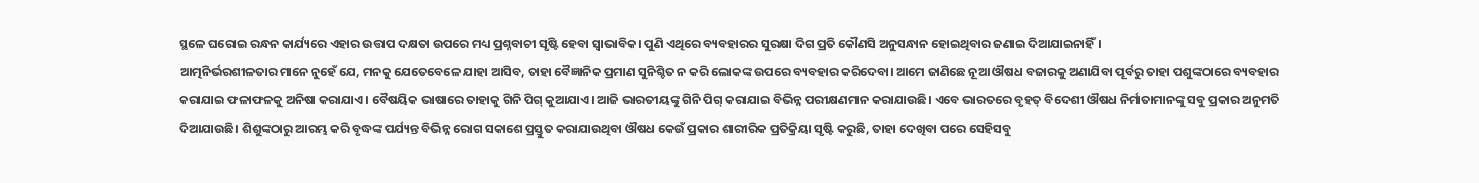ସ୍ଥଳେ ଘରୋଇ ରନ୍ଧନ କାର୍ଯ୍ୟରେ ଏହାର ଉତ୍ତାପ ଦକ୍ଷତା ଉପରେ ମଧ୍ୟ ପ୍ରଶ୍ନବାଚୀ ସୃଷ୍ଟି ହେବା ସ୍ବାଭାବିକ। ପୁଣି ଏଥିରେ ବ୍ୟବହାରର ସୁରକ୍ଷା ଦିଗ ପ୍ରତି କୌଣସି ଅନୁସନ୍ଧାନ ହୋଇଥିବାର ଜଣାଇ ଦିଆଯାଇନାହିଁ।
ଆତ୍ମନିର୍ଭରଶୀଳତାର ମାନେ ନୁହେଁ ଯେ, ମନକୁ ଯେତେବେଳେ ଯାହା ଆସିବ, ତାହା ବୈଜ୍ଞାନିକ ପ୍ରମାଣ ସୁନିଶ୍ଚିତ ନ କରି ଲୋକଙ୍କ ଉପରେ ବ୍ୟବହାର କରିଦେବା। ଆମେ ଜାଣିଛେ ନୂଆ ଔଷଧ ବଜାରକୁ ଅଣାଯିବା ପୂର୍ବରୁ ତାହା ପଶୁଙ୍କଠାରେ ବ୍ୟବହାର କରାଯାଇ ଫଳାଫଳକୁ ଅନିଷା କରାଯାଏ। ବୈଷୟିକ ଭାଷାରେ ତାହାକୁ ଗିନି ପିଗ୍ କୁଆଯାଏ। ଆଜି ଭାରତୀୟଙ୍କୁ ଗିନି ପିଗ୍ କରାଯାଇ ବିଭିନ୍ନ ପରୀକ୍ଷଣମାନ କରାଯାଉଛି। ଏବେ ଭାରତରେ ବୃହତ୍ ବିଦେଶୀ ଔଷଧ ନିର୍ମାତାମାନଙ୍କୁ ସବୁ ପ୍ରକାର ଅନୁମତି ଦିଆଯାଉଛି। ଶିଶୁଙ୍କଠାରୁ ଆରମ୍ଭ କରି ବୃଦ୍ଧଙ୍କ ପର୍ଯ୍ୟନ୍ତ ବିଭିନ୍ନ ରୋଗ ସକାଶେ ପ୍ରସ୍ତୁତ କରାଯାଉଥିବା ଔଷଧ କେଉଁ ପ୍ରକାର ଶାରୀରିକ ପ୍ରତିକ୍ରିୟା ସୃଷ୍ଟି କରୁଛି, ତାହା ଦେଖିବା ପରେ ସେହିସବୁ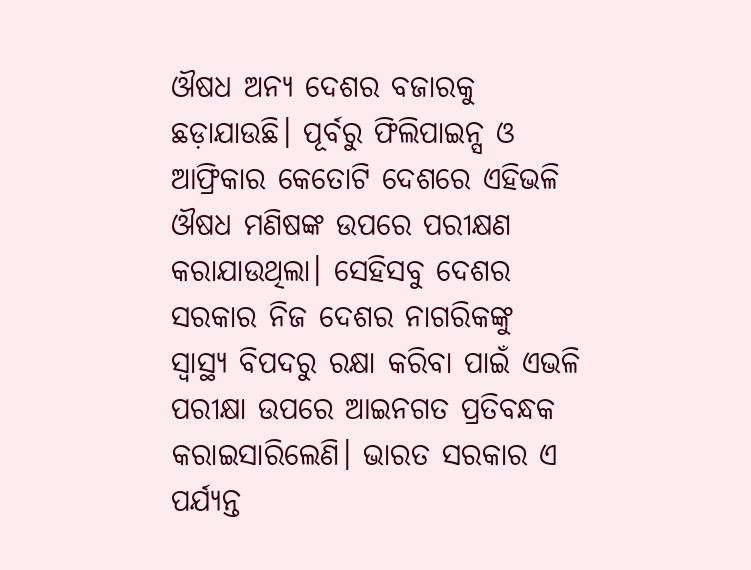ଔଷଧ ଅନ୍ୟ ଦେଶର ବଜାରକୁ ଛଡ଼ାଯାଉଛି। ପୂର୍ବରୁ ଫିଲିପାଇନ୍ସ ଓ ଆଫ୍ରିକାର କେତୋଟି ଦେଶରେ ଏହିଭଳି ଔଷଧ ମଣିଷଙ୍କ ଉପରେ ପରୀକ୍ଷଣ କରାଯାଉଥିଲା। ସେହିସବୁ ଦେଶର ସରକାର ନିଜ ଦେଶର ନାଗରିକଙ୍କୁ ସ୍ବାସ୍ଥ୍ୟ ବିପଦରୁ ରକ୍ଷା କରିବା ପାଇଁ ଏଭଳି ପରୀକ୍ଷା ଉପରେ ଆଇନଗତ ପ୍ରତିବନ୍ଧକ କରାଇସାରିଲେଣି। ଭାରତ ସରକାର ଏ ପର୍ଯ୍ୟନ୍ତ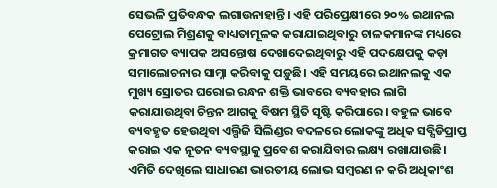ସେଭଳି ପ୍ରତିବନ୍ଧକ ଲଗାଉନାହାନ୍ତି। ଏହି ପରିପ୍ରେକ୍ଷୀରେ ୨୦% ଇଥାନଲ ପେଟ୍ରୋଲ ମିଶ୍ରଣକୁ ବାଧ୍ୟତାମୂଳକ କରାଯାଇଥିବାରୁ ଚାଳକମାନଙ୍କ ମଧ୍ୟରେ କ୍ରମାଗତ ବ୍ୟାପକ ଅସନ୍ତୋଷ ଦେଖାଦେଇଥିବାରୁ ଏହି ପଦକ୍ଷେପକୁ କଡ଼ା ସମାଲୋଚନାର ସାମ୍ନା କରିବାକୁ ପଡ଼ୁଛି। ଏହି ସମୟରେ ଇଥାନଲକୁ ଏକ ମୁଖ୍ୟ ସ୍ରୋତର ଘରୋଇ ରନ୍ଧନ ଶକ୍ତି ଭାବରେ ବ୍ୟବହାର ଲାଗି କରାଯାଉଥିବା ଚିନ୍ତନ ଆଗକୁ ବିଷମ ସ୍ଥିତି ସୃଷ୍ଟି କରିପାରେ। ବହୁଳ ଭାବେ ବ୍ୟବହୃତ ହେଉଥିବା ଏଲ୍ପିଜି ସିଲିଣ୍ଡର ବଦଳରେ ଲୋକଙ୍କୁ ଅଧିକ ସବ୍ସିଡିପ୍ରାପ୍ତ କରାଇ ଏକ ନୂତନ ବ୍ୟବସ୍ଥାକୁ ପ୍ରବେଶ କରାଯିବାର ଲକ୍ଷ୍ୟ ରଖାଯାଉଛି। ଏମିତି ଦେଖିଲେ ସାଧାରଣ ଭାରତୀୟ ଲୋଭ ସମ୍ବରଣ ନ କରି ଅଧିକାଂଶ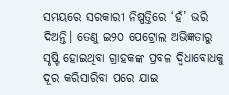ସମୟରେ ସରକାରୀ ନିଷ୍ପତ୍ତିରେ ‘ହଁ’ ଭରି ଦିଅନ୍ତି। ତେଣୁ ଇ୨୦ ପେଟ୍ରୋଲ ଅଭିଜ୍ଞତାରୁ ସୃଷ୍ଟି ହୋଇଥିବା ଗ୍ରାହକଙ୍କ ପ୍ରବଳ ଦ୍ୱିଧାବୋଧକୁ ଦୂର କରିସାରିବା ପରେ ଯାଇ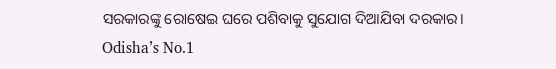ସରକାରଙ୍କୁ ରୋଷେଇ ଘରେ ପଶିବାକୁ ସୁଯୋଗ ଦିଆଯିବା ଦରକାର।
Odisha’s No.1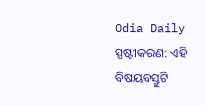Odia Daily
ସ୍ପଷ୍ଟୀକରଣ: ଏହି ବିଷୟବସ୍ତୁଟି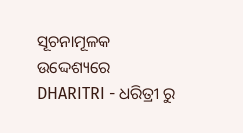ସୂଚନାମୂଳକ ଉଦ୍ଦେଶ୍ୟରେ DHARITRI - ଧରିତ୍ରୀ ରୁ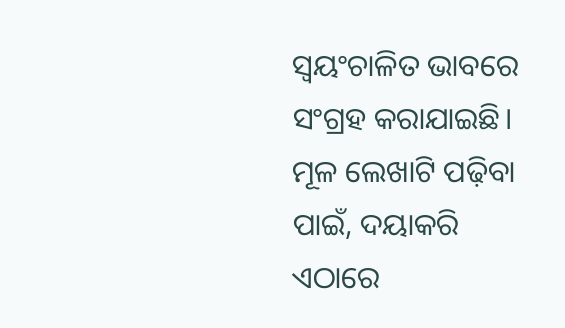ସ୍ୱୟଂଚାଳିତ ଭାବରେ ସଂଗ୍ରହ କରାଯାଇଛି। ମୂଳ ଲେଖାଟି ପଢ଼ିବା ପାଇଁ, ଦୟାକରି ଏଠାରେ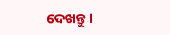ଦେଖନ୍ତୁ।